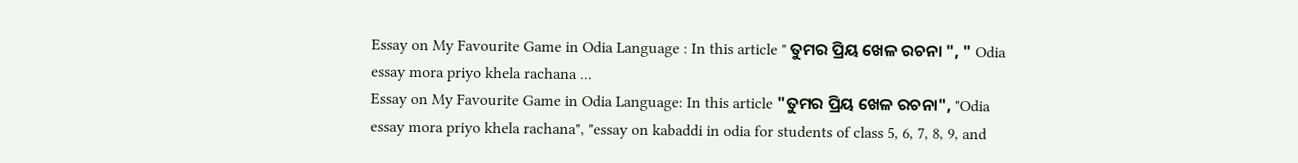Essay on My Favourite Game in Odia Language : In this article " ତୁମର ପ୍ରିୟ ଖେଳ ରଚନା ", " Odia essay mora priyo khela rachana ...
Essay on My Favourite Game in Odia Language: In this article "ତୁମର ପ୍ରିୟ ଖେଳ ରଚନା", "Odia essay mora priyo khela rachana", "essay on kabaddi in odia for students of class 5, 6, 7, 8, 9, and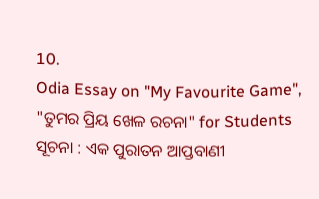10.
Odia Essay on "My Favourite Game", "ତୁମର ପ୍ରିୟ ଖେଳ ରଚନା" for Students
ସୂଚନା : ଏକ ପୁରାତନ ଆପ୍ତବାଣୀ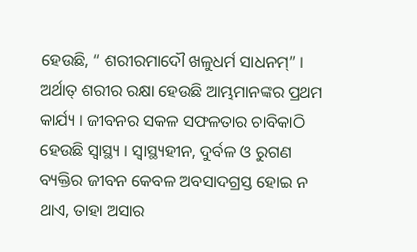ହେଉଛି, “ ଶରୀରମାଦୌ ଖଳୁଧର୍ମ ସାଧନମ୍” । ଅର୍ଥାତ୍ ଶରୀର ରକ୍ଷା ହେଉଛି ଆମ୍ଭମାନଙ୍କର ପ୍ରଥମ କାର୍ଯ୍ୟ । ଜୀବନର ସକଳ ସଫଳତାର ଚାବିକାଠି ହେଉଛି ସ୍ଵାସ୍ଥ୍ୟ । ସ୍ୱାସ୍ଥ୍ୟହୀନ, ଦୁର୍ବଳ ଓ ରୁଗଣ ବ୍ୟକ୍ତିର ଜୀବନ କେବଳ ଅବସାଦଗ୍ରସ୍ତ ହୋଇ ନ ଥାଏ, ତାହା ଅସାର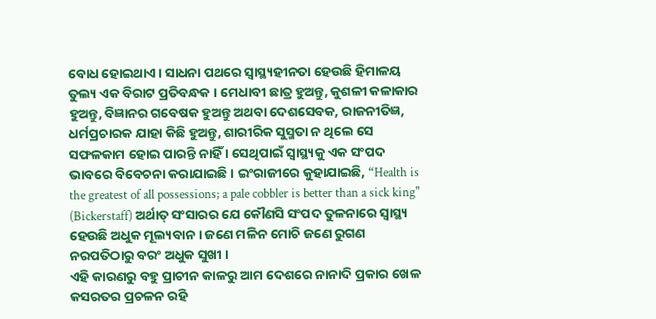ବୋଧ ହୋଇଥାଏ । ସାଧନା ପଥରେ ସ୍ଵାସ୍ଥ୍ୟହୀନତା ହେଉଛି ହିମାଳୟ ତୁଲ୍ୟ ଏକ ବିରାଟ ପ୍ରତିବନ୍ଧକ । ମେଧାବୀ ଛାତ୍ର ହୁଅନ୍ତୁ, କୁଶଳୀ କଳାକାର ହୁଅନ୍ତୁ, ବିଜ୍ଞାନର ଗବେଷକ ହୁଅନ୍ତୁ ଅଥବା ଦେଶସେବକ, ରାଜନୀତିଜ୍ଞ, ଧର୍ମପ୍ରଚାରକ ଯାହା କିଛି ହୁଅନ୍ତୁ, ଶାରୀରିକ ସୁସ୍ମତା ନ ଥିଲେ ସେ ସଫଳକାମ ହୋଇ ପାରନ୍ତି ନାହିଁ । ସେଥିପାଇଁ ସ୍ବାସ୍ଥ୍ୟକୁ ଏକ ସଂପଦ ଭାବରେ ବିବେଚନା କରାଯାଇଛି । ଇଂରାଜୀରେ କୁହାଯାଇଛି, “Health is the greatest of all possessions; a pale cobbler is better than a sick king" (Bickerstaff) ଅର୍ଥାତ୍ ସଂସାରର ଯେ କୌଣସି ସଂପଦ ତୁଳନାରେ ସ୍ବାସ୍ଥ୍ୟ ହେଉଛି ଅଧୁକ ମୂଲ୍ୟବାନ । ଜଣେ ମଳିନ ମୋଚି ଜଣେ ରୁଗଣ ନରପତିଠାରୁ ବରଂ ଅଧୁକ ସୁଖୀ ।
ଏହି କାରଣରୁ ବହୁ ପ୍ରାଚୀନ କାଳରୁ ଆମ ଦେଶରେ ନାନାଦି ପ୍ରକାର ଖେଳ କସରତର ପ୍ରଚଳନ ରହି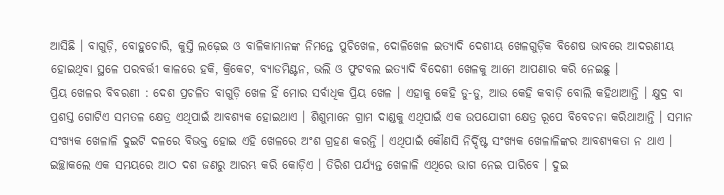ଆସିଛି । ବାଗୁଡ଼ି, ବୋହୁଚୋରି, କୁସ୍ତି ଲଢ଼େଇ ଓ ବାଳିକାମାନଙ୍କ ନିମନ୍ତେ ପୁଚିଖେଳ, ଦୋଳିଖେଳ ଇତ୍ୟାଦି ଦେଶୀୟ ଖେଳଗୁଡ଼ିକ ବିଶେଷ ଭାବରେ ଆଦରଣୀୟ ହୋଇଥିବା ସ୍ଥଳେ ପରବର୍ତ୍ତୀ କାଳରେ ହକି, କ୍ରିକେଟ, ବ୍ୟାଡମିଣ୍ଟନ, ଭଲି ଓ ଫୁଟବଲ ଇତ୍ୟାଦି ବିଦେଶୀ ଖେଳକୁ ଆମେ ଆପଣାର କରି ନେଇଛୁ ।
ପ୍ରିୟ ଖେଳର ବିବରଣୀ : ଦେଶ ପ୍ରଚଳିତ ବାଗୁଡ଼ି ଖେଳ ହିଁ ମୋର ସର୍ବାଧିକ ପ୍ରିୟ ଖେଳ । ଏହାକୁ କେହି ଡୁ-ଡୁ, ଆଉ କେହି କବାଡ଼ି ବୋଲି କହିଥାଆନ୍ତି । କ୍ଷୁଦ୍ର ବା ପ୍ରଶସ୍ତ ଗୋଟିଏ ସମତଳ କ୍ଷେତ୍ର ଏଥିପାଇଁ ଆବଶ୍ୟକ ହୋଇଥାଏ । ଶିଶୁମାନେ ଗ୍ରାମ ଦାଣ୍ଡକୁ ଏଥିପାଇଁ ଏକ ଉପଯୋଗୀ କ୍ଷେତ୍ର ରୂପେ ବିବେଚନା କରିଥାଆନ୍ତି । ସମାନ ସଂଖ୍ୟକ ଖେଳାଳି ଦୁଇଟି ଦଳରେ ବିଭକ୍ତ ହୋଇ ଏହି ଖେଳରେ ଅଂଶ ଗ୍ରହଣ କରନ୍ତି । ଏଥିପାଇଁ କୌଣସି ନିର୍ଦ୍ଦିଷ୍ଟ ସଂଖ୍ୟକ ଖେଳାଳିଙ୍କର ଆବଶ୍ୟକତା ନ ଥାଏ । ଇଚ୍ଛାକଲେ ଏକ ସମୟରେ ଆଠ ଦଶ ଜଣରୁ ଆରମ୍ଭ କରି କୋଡ଼ିଏ । ତିରିଶ ପର୍ଯ୍ୟନ୍ତ ଖେଳାଳି ଏଥିରେ ଭାଗ ନେଇ ପାରିବେ । ଦୁଇ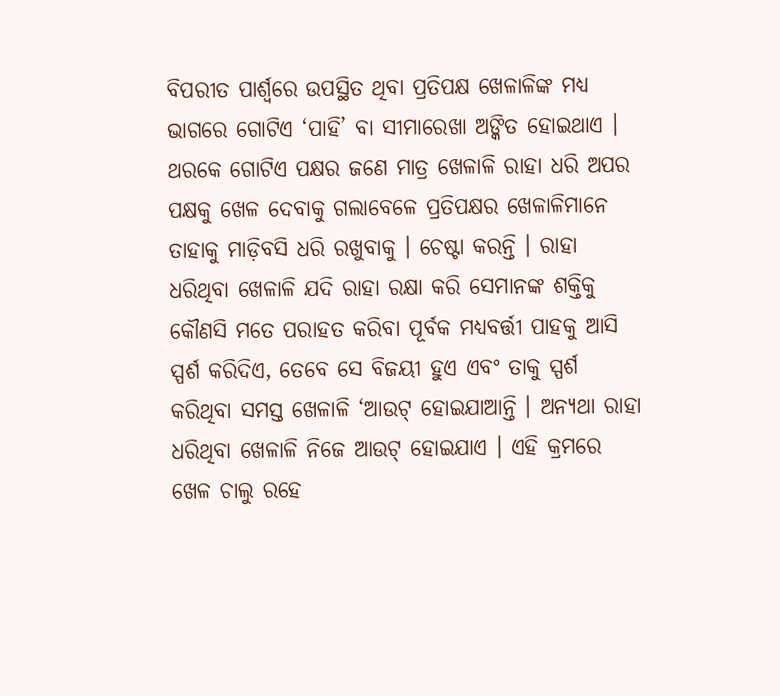ବିପରୀତ ପାର୍ଶ୍ଵରେ ଉପସ୍ଥିତ ଥିବା ପ୍ରତିପକ୍ଷ ଖେଳାଳିଙ୍କ ମଧ୍ୟ ଭାଗରେ ଗୋଟିଏ ‘ପାହି’ ବା ସୀମାରେଖା ଅଙ୍କିତ ହୋଇଥାଏ । ଥରକେ ଗୋଟିଏ ପକ୍ଷର ଜଣେ ମାତ୍ର ଖେଳାଳି ରାହା ଧରି ଅପର ପକ୍ଷକୁ ଖେଳ ଦେବାକୁ ଗଲାବେଳେ ପ୍ରତିପକ୍ଷର ଖେଳାଳିମାନେ ତାହାକୁ ମାଡ଼ିବସି ଧରି ରଖୁବାକୁ । ଚେଷ୍ଟା କରନ୍ତି । ରାହା ଧରିଥିବା ଖେଳାଳି ଯଦି ରାହା ରକ୍ଷା କରି ସେମାନଙ୍କ ଶକ୍ତିକୁ କୌଣସି ମତେ ପରାହତ କରିବା ପୂର୍ବକ ମଧ୍ୟବର୍ତ୍ତୀ ପାହକୁ ଆସି ସ୍ପର୍ଶ କରିଦିଏ, ତେବେ ସେ ବିଜୟୀ ହୁଏ ଏବଂ ତାକୁ ସ୍ପର୍ଶ କରିଥିବା ସମସ୍ତ ଖେଳାଳି ‘ଆଉଟ୍ ହୋଇଯାଆନ୍ତି । ଅନ୍ୟଥା ରାହା ଧରିଥିବା ଖେଳାଳି ନିଜେ ଆଉଟ୍ ହୋଇଯାଏ । ଏହି କ୍ରମରେ ଖେଳ ଚାଲୁ ରହେ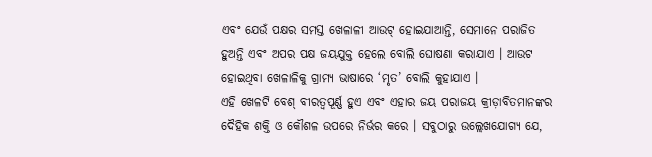ଏବଂ ଯେଉଁ ପକ୍ଷର ସମସ୍ତ ଖେଳାଳୀ ଆଉଟ୍ ହୋଇଯାଆନ୍ତି, ସେମାନେ ପରାଜିତ ହୁଅନ୍ତି ଏବଂ ଅପର ପକ୍ଷ ଜୟଯୁକ୍ତ ହେଲେ ବୋଲି ଘୋଷଣା କରାଯାଏ । ଆଉଟ ହୋଇଥିବା ଖେଳାଳିକୁ ଗ୍ରାମ୍ୟ ଭାଷାରେ ‘ମୃତ’ ବୋଲି କୁହାଯାଏ ।
ଏହି ଖେଳଟି ବେଶ୍ ବୀରତ୍ଵପୂର୍ଣ୍ଣ ହୁଏ ଏବଂ ଏହାର ଜୟ ପରାଜୟ କ୍ରୀଡ଼ାବିତମାନଙ୍କର ଦୈହିକ ଶକ୍ତି ଓ କୌଶଳ ଉପରେ ନିର୍ଭର କରେ । ସବୁଠାରୁ ଉଲ୍ଲେଖଯୋଗ୍ୟ ଯେ,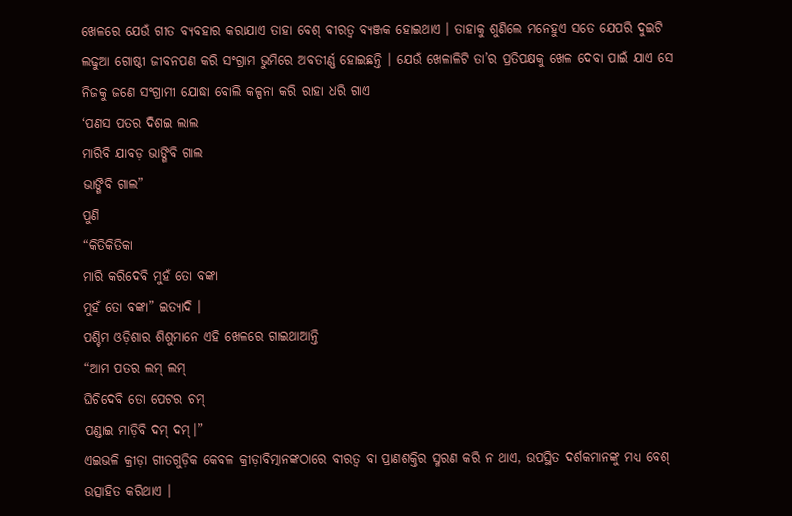ଖେଳରେ ଯେଉଁ ଗୀତ ବ୍ୟବହାର କରାଯାଏ ତାହା ବେଶ୍ ବୀରତ୍ବ ବ୍ୟଞ୍ଜକ ହୋଇଥାଏ । ତାହାକୁ ଶୁଣିଲେ ମନେହୁଏ ସତେ ଯେପରି ଦୁଇଟି ଲଢୁଆ ଗୋଷ୍ଠୀ ଜୀବନପଣ କରି ସଂଗ୍ରାମ ଭୁମିରେ ଅବତୀର୍ଣ୍ଣ ହୋଇଛନ୍ତି । ଯେଉଁ ଖେଳାଳିଟି ତା’ର ପ୍ରତିପକ୍ଷକୁ ଖେଳ ଦେବା ପାଇଁ ଯାଏ ସେ ନିଜକୁ ଜଣେ ସଂଗ୍ରାମୀ ଯୋଦ୍ଧା ବୋଲି କଳ୍ପନା କରି ରାହା ଧରି ଗାଏ
‘ପଣସ ପତର ଦିଶଇ ଲାଲ
ମାରିବି ଯାବଡ଼ ଭାଙ୍ଗିବି ଗାଲ
ଭାଙ୍ଗିବି ଗାଲ”
ପୁଣି
“କିତିକିତିକା
ମାରି କରିଦେବି ମୁହଁ ତୋ ବଙ୍କା
ମୁହଁ ତୋ ବଙ୍କା” ଇତ୍ୟାଦି ।
ପଶ୍ଚିମ ଓଡ଼ିଶାର ଶିଶୁମାନେ ଏହି ଖେଳରେ ଗାଇଥାଆନ୍ତି
“ଆମ ପତର ଲମ୍ ଲମ୍
ଘିଚିଦେବି ତୋ ପେଟର ଚମ୍
ପଣ୍ଡାଇ ମାଡ଼ିବି ଦମ୍ ଦମ୍।”
ଏଇଭଳି କ୍ରୀଡ଼ା ଗୀତଗୁଡ଼ିକ କେବଳ କ୍ରୀଡ଼ାବିତ୍ମାନଙ୍କଠାରେ ବୀରତ୍ବ ବା ପ୍ରାଣଶକ୍ତିର ସ୍ମରଣ କରି ନ ଥାଏ, ଉପସ୍ଥିତ ଦର୍ଶକମାନଙ୍କୁ ମଧ୍ୟ ବେଶ୍ ଉତ୍ସାହିତ କରିଥାଏ ।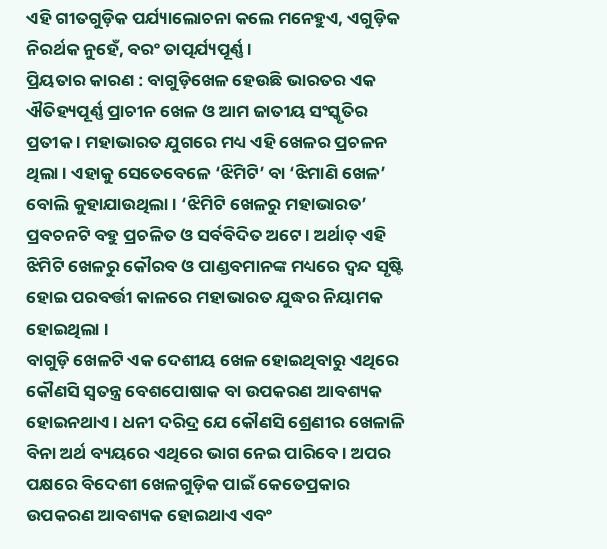ଏହି ଗୀତଗୁଡ଼ିକ ପର୍ଯ୍ୟାଲୋଚନା କଲେ ମନେହୁଏ, ଏଗୁଡ଼ିକ ନିରର୍ଥକ ନୁହେଁ, ବରଂ ତାତ୍ପର୍ଯ୍ୟପୂର୍ଣ୍ଣ ।
ପ୍ରିୟତାର କାରଣ : ବାଗୁଡ଼ିଖେଳ ହେଉଛି ଭାରତର ଏକ ଐତିହ୍ୟପୂର୍ଣ୍ଣ ପ୍ରାଚୀନ ଖେଳ ଓ ଆମ ଜାତୀୟ ସଂସ୍କୃତିର ପ୍ରତୀକ । ମହାଭାରତ ଯୁଗରେ ମଧ୍ୟ ଏହି ଖେଳର ପ୍ରଚଳନ ଥିଲା । ଏହାକୁ ସେତେବେଳେ ‘ଝିମିଟି’ ବା ‘ଝିମାଣି ଖେଳ’ ବୋଲି କୁହାଯାଉଥିଲା । ‘ଝିମିଟି ଖେଳରୁ ମହାଭାରତ’ ପ୍ରବଚନଟି ବହୁ ପ୍ରଚଳିତ ଓ ସର୍ବବିଦିତ ଅଟେ । ଅର୍ଥାତ୍ ଏହି ଝିମିଟି ଖେଳରୁ କୌରବ ଓ ପାଣ୍ଡବମାନଙ୍କ ମଧ୍ୟରେ ଦ୍ବନ୍ଦ ସୃଷ୍ଟି ହୋଇ ପରବର୍ତ୍ତୀ କାଳରେ ମହାଭାରତ ଯୁଦ୍ଧର ନିୟାମକ ହୋଇଥିଲା ।
ବାଗୁଡ଼ି ଖେଳଟି ଏକ ଦେଶୀୟ ଖେଳ ହୋଇଥିବାରୁ ଏଥିରେ କୌଣସି ସ୍ବତନ୍ତ୍ର ବେଶପୋଷାକ ବା ଉପକରଣ ଆବଶ୍ୟକ ହୋଇନଥାଏ । ଧନୀ ଦରିଦ୍ର ଯେ କୌଣସି ଶ୍ରେଣୀର ଖେଳାଳି ବିନା ଅର୍ଥ ବ୍ୟୟରେ ଏଥିରେ ଭାଗ ନେଇ ପାରିବେ । ଅପର ପକ୍ଷରେ ବିଦେଶୀ ଖେଳଗୁଡ଼ିକ ପାଇଁ କେତେପ୍ରକାର ଉପକରଣ ଆବଶ୍ୟକ ହୋଇଥାଏ ଏବଂ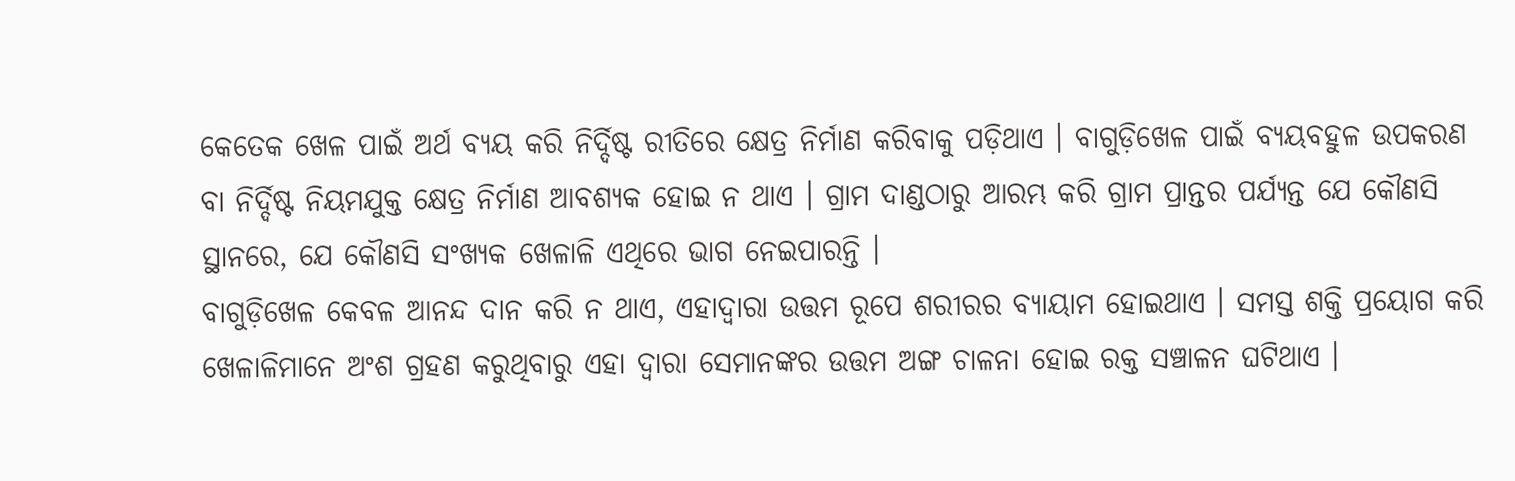କେତେକ ଖେଳ ପାଇଁ ଅର୍ଥ ବ୍ୟୟ କରି ନିର୍ଦ୍ଦିଷ୍ଟ ରୀତିରେ କ୍ଷେତ୍ର ନିର୍ମାଣ କରିବାକୁ ପଡ଼ିଥାଏ । ବାଗୁଡ଼ିଖେଳ ପାଇଁ ବ୍ୟୟବହୁଳ ଉପକରଣ ବା ନିର୍ଦ୍ଦିଷ୍ଟ ନିୟମଯୁକ୍ତ କ୍ଷେତ୍ର ନିର୍ମାଣ ଆବଶ୍ୟକ ହୋଇ ନ ଥାଏ । ଗ୍ରାମ ଦାଣ୍ଡଠାରୁ ଆରମ୍ଭ କରି ଗ୍ରାମ ପ୍ରାନ୍ତର ପର୍ଯ୍ୟନ୍ତ ଯେ କୌଣସି ସ୍ଥାନରେ, ଯେ କୌଣସି ସଂଖ୍ୟକ ଖେଳାଳି ଏଥିରେ ଭାଗ ନେଇପାରନ୍ତି ।
ବାଗୁଡ଼ିଖେଳ କେବଳ ଆନନ୍ଦ ଦାନ କରି ନ ଥାଏ, ଏହାଦ୍ୱାରା ଉତ୍ତମ ରୂପେ ଶରୀରର ବ୍ୟାୟାମ ହୋଇଥାଏ । ସମସ୍ତ ଶକ୍ତି ପ୍ରୟୋଗ କରି ଖେଳାଳିମାନେ ଅଂଶ ଗ୍ରହଣ କରୁଥିବାରୁ ଏହା ଦ୍ବାରା ସେମାନଙ୍କର ଉତ୍ତମ ଅଙ୍ଗ ଚାଳନା ହୋଇ ରକ୍ତ ସଞ୍ଚାଳନ ଘଟିଥାଏ ।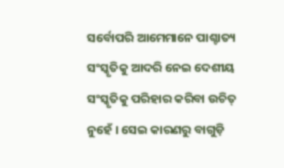ସର୍ବୋପରି ଆମେମାନେ ପାଶ୍ଚାତ୍ୟ ସଂସ୍କୃତିକୁ ଆଦରି ନେଇ ଦେଶୀୟ ସଂସ୍କୃତିକୁ ପରିହାର କରିବା ଉଚିତ୍ ନୁହେଁ । ସେଇ କାରଣରୁ ବାଗୁଡ଼ି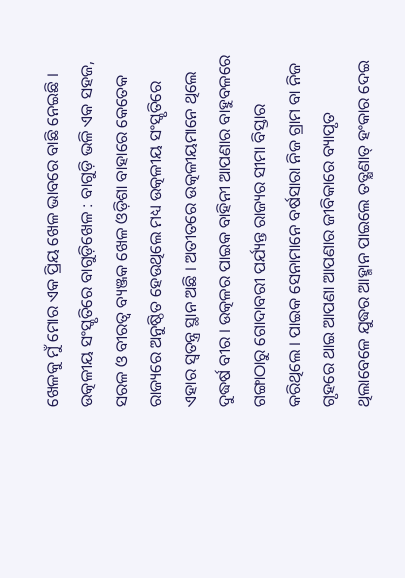ଖେଳକୁ ମୁଁ ମୋର ଏକ ପ୍ରିୟ ଖେଳ ଭାବରେ ବାଛି ନେଇଛି ।
ଉତ୍କଳୀୟ ସଂସ୍କୃତିରେ ବାଗୁଡ଼ିଖେଳ : ବାଗୁଡ଼ି ଭଳି ଏକ ସହଜ, ସରଳ ଓ ବୀରତ୍ବ ବ୍ୟଞ୍ଜକ ଖେଳ ଓଡ଼ିଶା ବାହାରେ କେତେକ ରାଜ୍ୟରେ ଅନୁଷ୍ଠିତ ହେଉଥିଲେ ମଧ୍ୟ ଉତ୍କଳୀୟ ସଂସ୍କୃତିରେ ଏହାର ସ୍ୱତନ୍ତ୍ର ସ୍ଥାନ ଅଛି । ଅତୀତରେ ଉତ୍କଳୀୟମାନେ ଥିଲେ ଦୁଦ୍ଧର୍ଷ ବୀର । ଉତ୍କଳର ପାଇକ ବାହିନୀ ଆପଣାର ବାହୁବଳରେ ଗଙ୍ଗାଠାରୁ ଗୋଦାବରୀ ପର୍ଯ୍ୟନ୍ତ ରାଜ୍ୟର ସୀମା ବିସ୍ତାର କରିଥିଲେ । ପାଇକ ସେନାମାନେ ବର୍ଷସାରା ନିଜ ଗ୍ରାମ ବା ନିଜ ଗୃହରେ ଥାଇ ଆପଣା ଆପଣାର ଜୀବିକାରେ ବ୍ୟାପୃତ ଥିଲାବେଳେ ଯୁଦ୍ଧର ଆହ୍ମାନ ପାଇଲେ ତତ୍କ୍ଷଣାତ୍ ହଂକାର ଦେଇ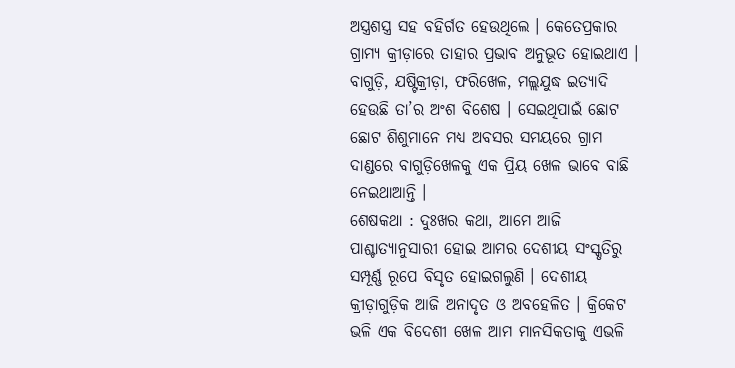ଅସ୍ତ୍ରଶସ୍ତ୍ର ସହ ବହିର୍ଗତ ହେଉଥିଲେ । କେତେପ୍ରକାର ଗ୍ରାମ୍ୟ କ୍ରୀଡ଼ାରେ ତାହାର ପ୍ରଭାବ ଅନୁଭୂତ ହୋଇଥାଏ । ବାଗୁଡ଼ି, ଯଷ୍ଟିକ୍ରୀଡ଼ା, ଫରିଖେଳ, ମଲ୍ଲଯୁଦ୍ଧ ଇତ୍ୟାଦି ହେଉଛି ତା’ର ଅଂଶ ବିଶେଷ । ସେଇଥିପାଇଁ ଛୋଟ ଛୋଟ ଶିଶୁମାନେ ମଧ୍ୟ ଅବସର ସମୟରେ ଗ୍ରାମ ଦାଣ୍ଡରେ ବାଗୁଡ଼ିଖେଳକୁ ଏକ ପ୍ରିୟ ଖେଳ ଭାବେ ବାଛି ନେଇଥାଆନ୍ତି ।
ଶେଷକଥା : ଦୁଃଖର କଥା, ଆମେ ଆଜି ପାଶ୍ଚାତ୍ୟାନୁସାରୀ ହୋଇ ଆମର ଦେଶୀୟ ସଂସ୍କୃତିରୁ ସମ୍ପୂର୍ଣ୍ଣ ରୂପେ ବିସୃତ ହୋଇଗଲୁଣି । ଦେଶୀୟ କ୍ରୀଡ଼ାଗୁଡ଼ିକ ଆଜି ଅନାଦୃତ ଓ ଅବହେଳିତ । କ୍ରିକେଟ ଭଳି ଏକ ବିଦେଶୀ ଖେଳ ଆମ ମାନସିକତାକୁ ଏଭଳି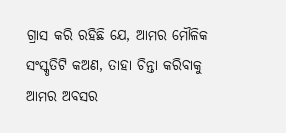ଗ୍ରାସ କରି ରହିଛି ଯେ, ଆମର ମୌଳିକ ସଂସ୍କୃତିଟି କଅଣ, ତାହା ଚିନ୍ତା କରିବାକୁ ଆମର ଅବସର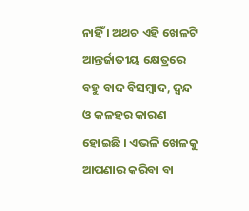ନାହିଁ । ଅଥଚ ଏହି ଖେଳଟି ଆନ୍ତର୍ଜାତୀୟ କ୍ଷେତ୍ରରେ ବହୁ ବାଦ ବିସମ୍ବାଦ, ଦ୍ବନ୍ଦ ଓ କଳହର କାରଣ ହୋଇଛି । ଏଭଳି ଖେଳକୁ ଆପଣାର କରିବା ବା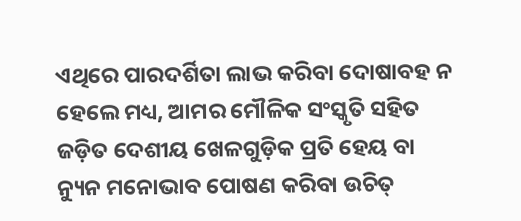ଏଥିରେ ପାରଦର୍ଶିତା ଲାଭ କରିବା ଦୋଷାବହ ନ ହେଲେ ମଧ୍ୟ, ଆମର ମୌଳିକ ସଂସ୍କୃତି ସହିତ ଜଡ଼ିତ ଦେଶୀୟ ଖେଳଗୁଡ଼ିକ ପ୍ରତି ହେୟ ବା ନ୍ୟୁନ ମନୋଭାବ ପୋଷଣ କରିବା ଉଚିତ୍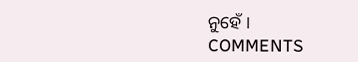ନୁହେଁ ।
COMMENTS